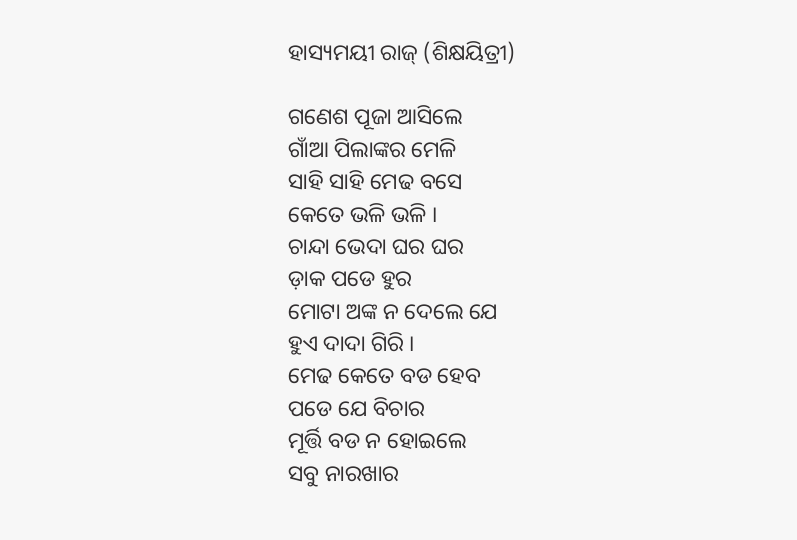ହାସ୍ୟମୟୀ ରାଜ୍ (ଶିକ୍ଷୟିତ୍ରୀ)

ଗଣେଶ ପୂଜା ଆସିଲେ
ଗାଁଆ ପିଲାଙ୍କର ମେଳି
ସାହି ସାହି ମେଢ ବସେ
କେତେ ଭଳି ଭଳି ।
ଚାନ୍ଦା ଭେଦା ଘର ଘର
ଡ଼ାକ ପଡେ ହୁର
ମୋଟା ଅଙ୍କ ନ ଦେଲେ ଯେ
ହୁଏ ଦାଦା ଗିରି ।
ମେଢ କେତେ ବଡ ହେବ
ପଡେ ଯେ ବିଚାର
ମୂର୍ତ୍ତି ବଡ ନ ହୋଇଲେ
ସବୁ ନାରଖାର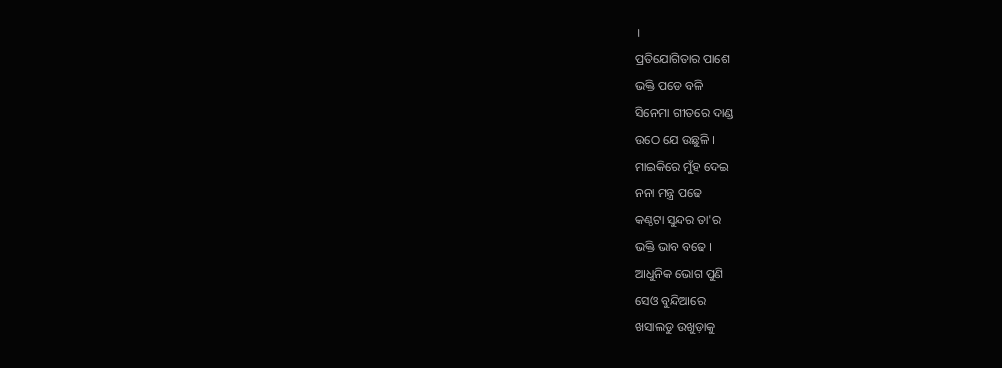।
ପ୍ରତିଯୋଗିତାର ପାଶେ
ଭକ୍ତି ପଡେ ବଳି
ସିନେମା ଗୀତରେ ଦାଣ୍ଡ
ଉଠେ ଯେ ଉଛୁଳି ।
ମାଇକିରେ ମୁଁହ ଦେଇ
ନନା ମନ୍ତ୍ର ପଢେ
କଣ୍ଠଟା ସୁନ୍ଦର ତା'ର
ଭକ୍ତି ଭାବ ବଢେ ।
ଆଧୁନିକ ଭୋଗ ପୁଣି
ସେଓ ବୁନ୍ଦିଆରେ
ଖସାଲଡୁ ଉଖୁଡ଼ାକୁ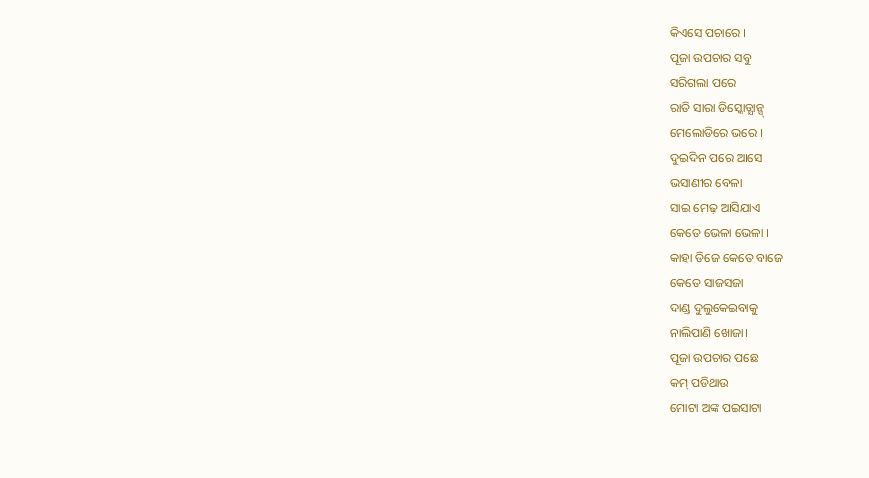କିଏସେ ପଚାରେ ।
ପୂଜା ଉପଚାର ସବୁ
ସରିଗଲା ପରେ
ରାତି ସାରା ଡିସ୍କୋଡ୍ଯାନ୍ସ୍
ମେଲୋଡିରେ ଭରେ ।
ଦୁଇଦିନ ପରେ ଆସେ
ଭସାଣୀର ବେଳା
ସାଇ ମେଢ଼ ଆସିଯାଏ
କେତେ ଭେଳା ଭେଳା ।
କାହା ଡିଜେ କେତେ ବାଜେ
କେତେ ସାଜସଜା
ଦାଣ୍ଡ ଦୁଲୁକେଇବାକୁ
ନାଲିପାଣି ଖୋଜା।
ପୂଜା ଉପଚାର ପଛେ
କମ୍ ପଡିଥାଉ
ମୋଟା ଅଙ୍କ ପଇସାଟା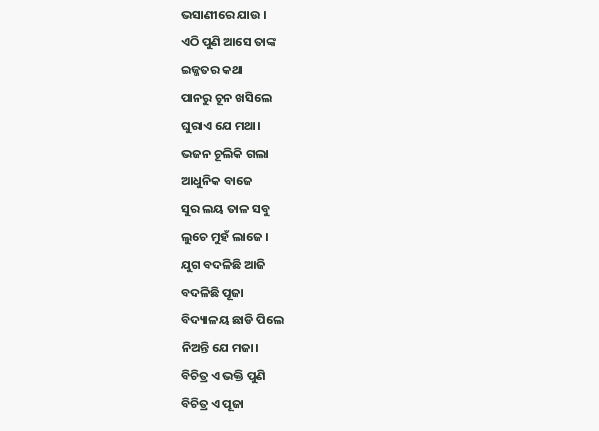ଭସାଣୀରେ ଯାଉ ।
ଏଠି ପୁଣି ଆସେ ତାଙ୍କ
ଇଜ୍ଜତର କଥା
ପାନରୁ ଚୂନ ଖସିଲେ
ଘୁରାଏ ଯେ ମଥା।
ଭଜନ ଚୂଲିକି ଗଲା
ଆଧୁନିକ ବାଜେ
ସୁର ଲୟ ତାଳ ସବୁ
ଲୁଚେ ମୁହଁ ଲାଜେ ।
ଯୁଗ ବଦଳିଛି ଆଜି
ବଦଳିଛି ପୂଜା
ବିଦ୍ୟାଳୟ ଛାଡି ପିଲେ
ନିଅନ୍ତି ଯେ ମଜା।
ବିଚିତ୍ର ଏ ଭକ୍ତି ପୁଣି
ବିଚିତ୍ର ଏ ପୂଜା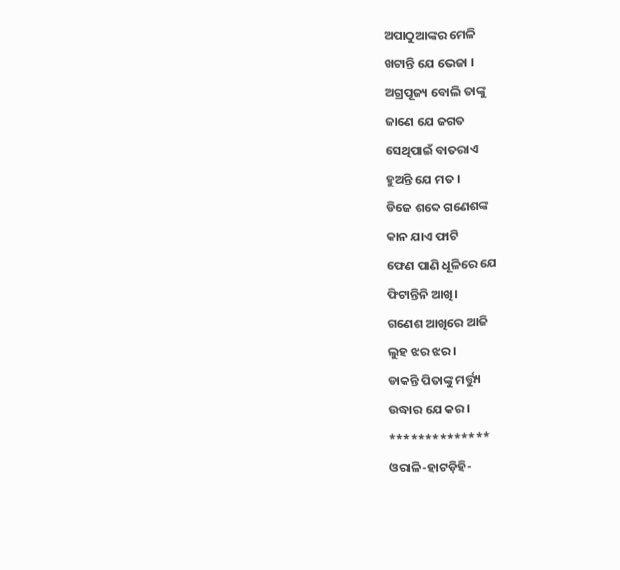ଅପାଠୁଆଙ୍କର ମେଳି
ଖଟାନ୍ତି ଯେ ଭେଜା ।
ଅଗ୍ରପୂଜ୍ୟ ବୋଲି ତାଙ୍କୁ
ଜାଣେ ଯେ ଜଗତ
ସେଥିପାଇଁ ବାତରାଏ
ହୁଅନ୍ତି ଯେ ମତ ।
ଡିଜେ ଶବ୍ଦେ ଗଣେଶଙ୍କ
କାନ ଯାଏ ଫାଟି
ଫେଣ ପାଣି ଧୂଳିରେ ଯେ
ଫିଟାନ୍ତିନି ଆଖି।
ଗଣେଶ ଆଖିରେ ଆଜି
ଲୁହ ଝର ଝର।
ଡାକନ୍ତି ପିତାଙ୍କୁ ମର୍ତ୍ତ୍ୟୁ
ଉଦ୍ଧାର ଯେ କର।
**************
ଓରାଳି-ହାଟଡ଼ିହି-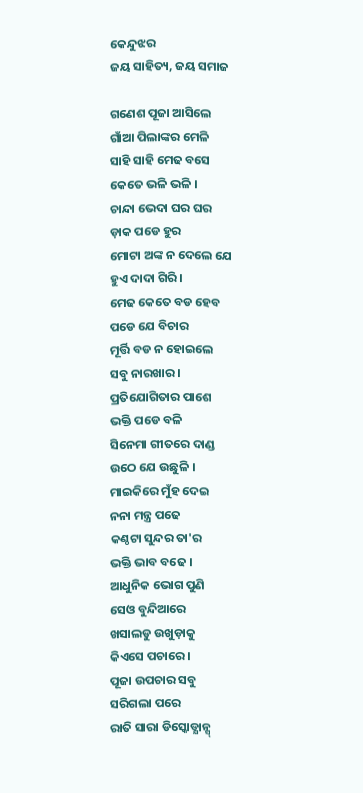କେନ୍ଦୁଝର
ଜୟ ସାହିତ୍ୟ, ଜୟ ସମାଜ

ଗଣେଶ ପୂଜା ଆସିଲେ
ଗାଁଆ ପିଲାଙ୍କର ମେଳି
ସାହି ସାହି ମେଢ ବସେ
କେତେ ଭଳି ଭଳି ।
ଚାନ୍ଦା ଭେଦା ଘର ଘର
ଡ଼ାକ ପଡେ ହୁର
ମୋଟା ଅଙ୍କ ନ ଦେଲେ ଯେ
ହୁଏ ଦାଦା ଗିରି ।
ମେଢ କେତେ ବଡ ହେବ
ପଡେ ଯେ ବିଚାର
ମୂର୍ତ୍ତି ବଡ ନ ହୋଇଲେ
ସବୁ ନାରଖାର ।
ପ୍ରତିଯୋଗିତାର ପାଶେ
ଭକ୍ତି ପଡେ ବଳି
ସିନେମା ଗୀତରେ ଦାଣ୍ଡ
ଉଠେ ଯେ ଉଛୁଳି ।
ମାଇକିରେ ମୁଁହ ଦେଇ
ନନା ମନ୍ତ୍ର ପଢେ
କଣ୍ଠଟା ସୁନ୍ଦର ତା'ର
ଭକ୍ତି ଭାବ ବଢେ ।
ଆଧୁନିକ ଭୋଗ ପୁଣି
ସେଓ ବୁନ୍ଦିଆରେ
ଖସାଲଡୁ ଉଖୁଡ଼ାକୁ
କିଏସେ ପଚାରେ ।
ପୂଜା ଉପଚାର ସବୁ
ସରିଗଲା ପରେ
ରାତି ସାରା ଡିସ୍କୋଡ୍ଯାନ୍ସ୍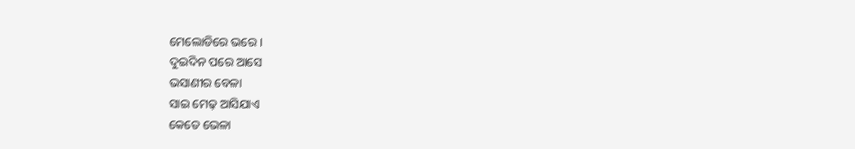ମେଲୋଡିରେ ଭରେ ।
ଦୁଇଦିନ ପରେ ଆସେ
ଭସାଣୀର ବେଳା
ସାଇ ମେଢ଼ ଆସିଯାଏ
କେତେ ଭେଳା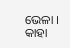ଭେଳା ।
କାହା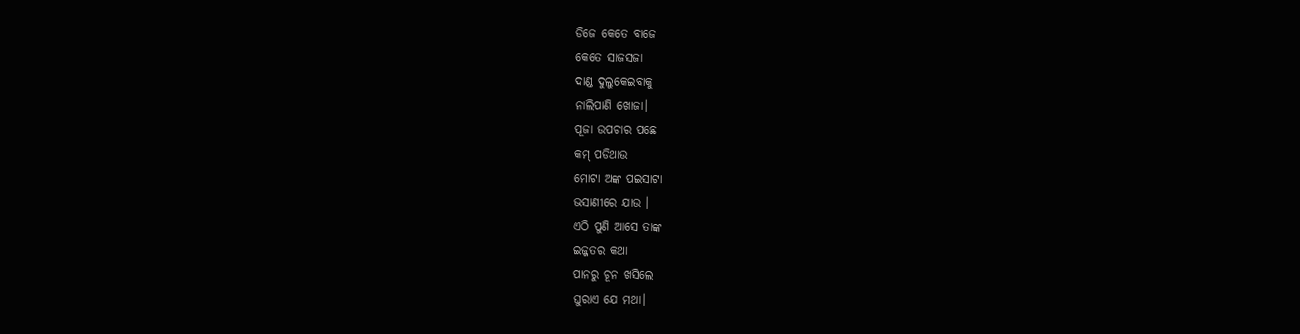ଡିଜେ କେତେ ବାଜେ
କେତେ ସାଜସଜା
ଦାଣ୍ଡ ଦୁଲୁକେଇବାକୁ
ନାଲିପାଣି ଖୋଜା।
ପୂଜା ଉପଚାର ପଛେ
କମ୍ ପଡିଥାଉ
ମୋଟା ଅଙ୍କ ପଇସାଟା
ଭସାଣୀରେ ଯାଉ ।
ଏଠି ପୁଣି ଆସେ ତାଙ୍କ
ଇଜ୍ଜତର କଥା
ପାନରୁ ଚୂନ ଖସିଲେ
ଘୁରାଏ ଯେ ମଥା।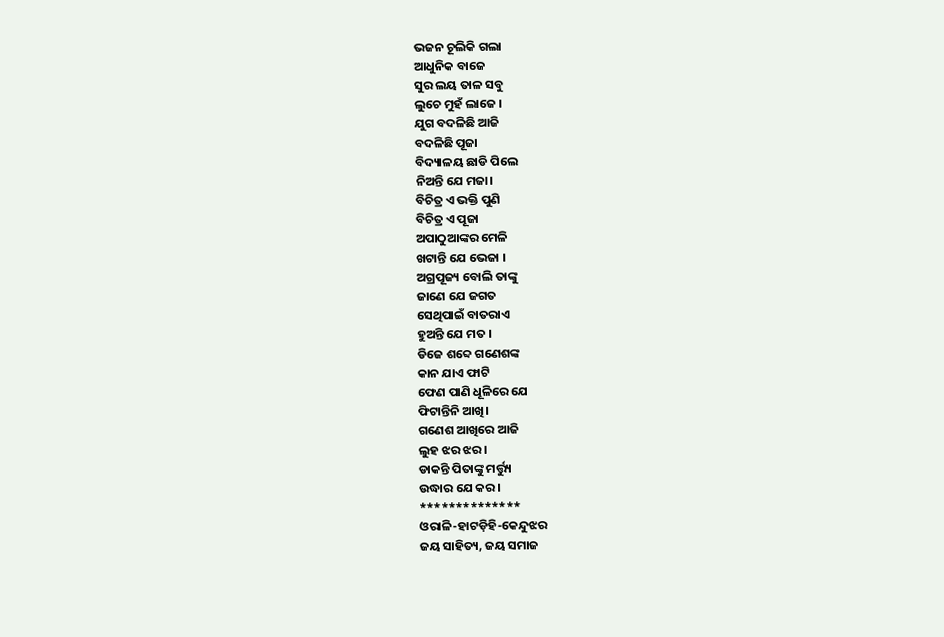ଭଜନ ଚୂଲିକି ଗଲା
ଆଧୁନିକ ବାଜେ
ସୁର ଲୟ ତାଳ ସବୁ
ଲୁଚେ ମୁହଁ ଲାଜେ ।
ଯୁଗ ବଦଳିଛି ଆଜି
ବଦଳିଛି ପୂଜା
ବିଦ୍ୟାଳୟ ଛାଡି ପିଲେ
ନିଅନ୍ତି ଯେ ମଜା।
ବିଚିତ୍ର ଏ ଭକ୍ତି ପୁଣି
ବିଚିତ୍ର ଏ ପୂଜା
ଅପାଠୁଆଙ୍କର ମେଳି
ଖଟାନ୍ତି ଯେ ଭେଜା ।
ଅଗ୍ରପୂଜ୍ୟ ବୋଲି ତାଙ୍କୁ
ଜାଣେ ଯେ ଜଗତ
ସେଥିପାଇଁ ବାତରାଏ
ହୁଅନ୍ତି ଯେ ମତ ।
ଡିଜେ ଶବ୍ଦେ ଗଣେଶଙ୍କ
କାନ ଯାଏ ଫାଟି
ଫେଣ ପାଣି ଧୂଳିରେ ଯେ
ଫିଟାନ୍ତିନି ଆଖି।
ଗଣେଶ ଆଖିରେ ଆଜି
ଲୁହ ଝର ଝର।
ଡାକନ୍ତି ପିତାଙ୍କୁ ମର୍ତ୍ତ୍ୟୁ
ଉଦ୍ଧାର ଯେ କର।
**************
ଓରାଳି-ହାଟଡ଼ିହି-କେନ୍ଦୁଝର
ଜୟ ସାହିତ୍ୟ, ଜୟ ସମାଜ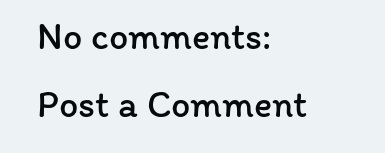No comments:
Post a Comment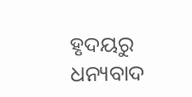ହୃଦୟରୁ ଧନ୍ୟବାଦ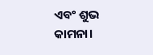ଏବଂ ଶୁଭ କାମନା।